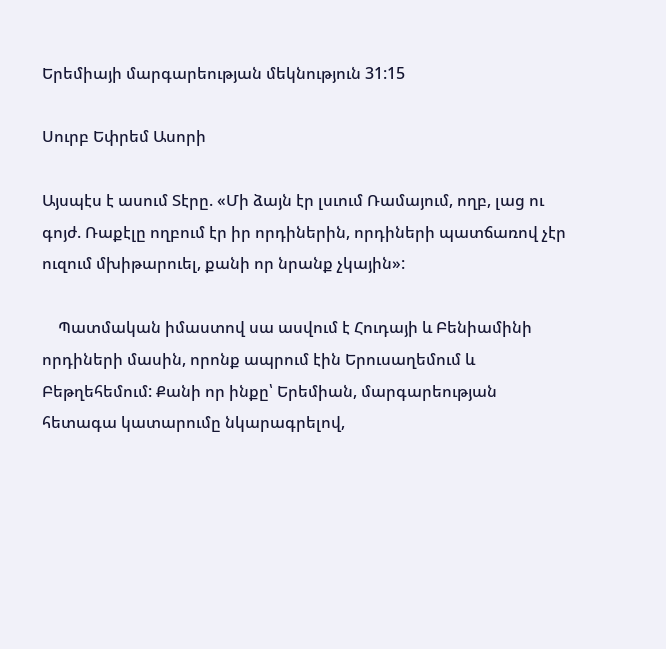Երեմիայի մարգարեության մեկնություն 31:15

Սուրբ Եփրեմ Ասորի

Այսպէս է ասում Տէրը. «Մի ձայն էր լսւում Ռամայում, ողբ, լաց ու գոյժ. Ռաքէլը ողբում էր իր որդիներին, որդիների պատճառով չէր ուզում մխիթարուել, քանի որ նրանք չկային»:

    Պատմական իմաստով սա ասվում է Հուդայի և Բենիամինի որդիների մասին, որոնք ապրում էին Երուսաղեմում և Բեթղեհեմում: Քանի որ ինքը՝ Երեմիան, մարգարեության հետագա կատարումը նկարագրելով,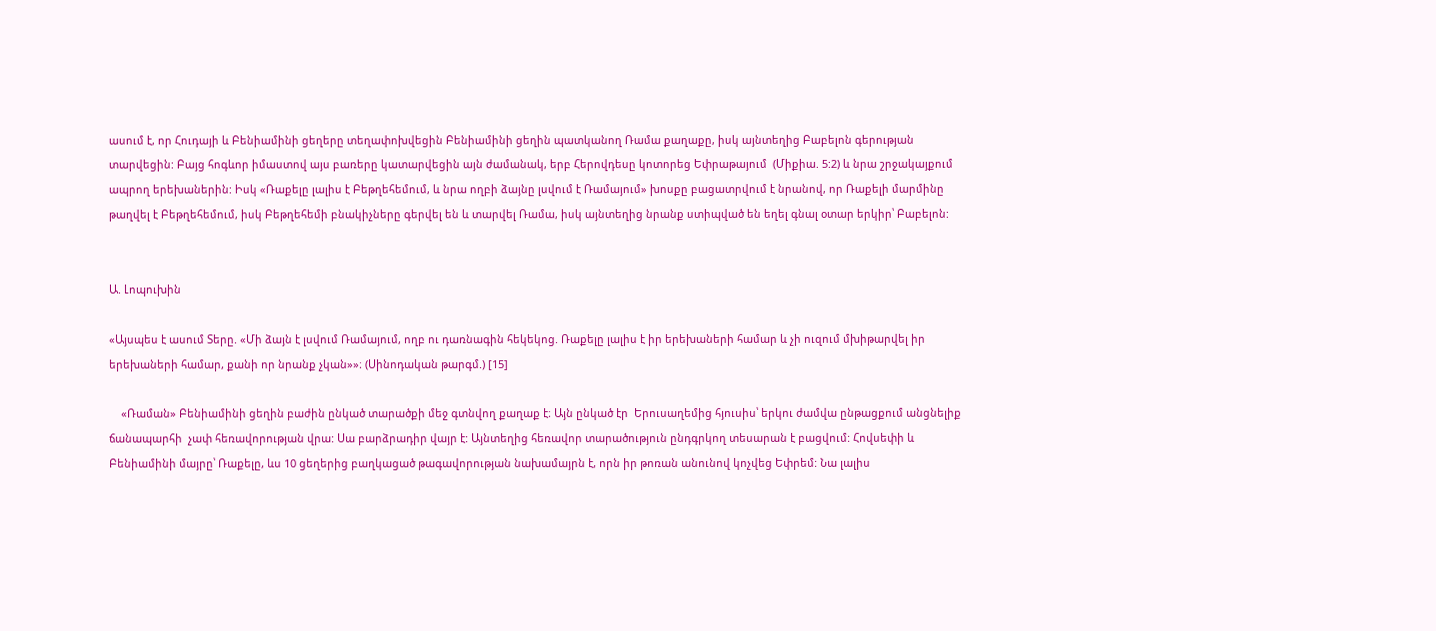ասում է, որ Հուդայի և Բենիամինի ցեղերը տեղափոխվեցին Բենիամինի ցեղին պատկանող Ռամա քաղաքը, իսկ այնտեղից Բաբելոն գերության տարվեցին: Բայց հոգևոր իմաստով այս բառերը կատարվեցին այն ժամանակ, երբ Հերովդեսը կոտորեց Եփրաթայում  (Միքիա. 5:2) և նրա շրջակայքում ապրող երեխաներին: Իսկ «Ռաքելը լալիս է Բեթղեհեմում, և նրա ողբի ձայնը լսվում է Ռամայում» խոսքը բացատրվում է նրանով, որ Ռաքելի մարմինը թաղվել է Բեթղեհեմում, իսկ Բեթղեհեմի բնակիչները գերվել են և տարվել Ռամա, իսկ այնտեղից նրանք ստիպված են եղել գնալ օտար երկիր՝ Բաբելոն:


Ա. Լոպուխին

«Այսպես է ասում Տերը. «Մի ձայն է լսվում Ռամայում, ողբ ու դառնագին հեկեկոց. Ռաքելը լալիս է իր երեխաների համար և չի ուզում մխիթարվել իր երեխաների համար, քանի որ նրանք չկան»»։ (Սինոդական թարգմ.) [15]

    «Ռաման» Բենիամինի ցեղին բաժին ընկած տարածքի մեջ գտնվող քաղաք է։ Այն ընկած էր  Երուսաղեմից հյուսիս՝ երկու ժամվա ընթացքում անցնելիք ճանապարհի  չափ հեռավորության վրա: Սա բարձրադիր վայր է: Այնտեղից հեռավոր տարածություն ընդգրկող տեսարան է բացվում: Հովսեփի և Բենիամինի մայրը՝ Ռաքելը, ևս 10 ցեղերից բաղկացած թագավորության նախամայրն է, որն իր թոռան անունով կոչվեց Եփրեմ: Նա լալիս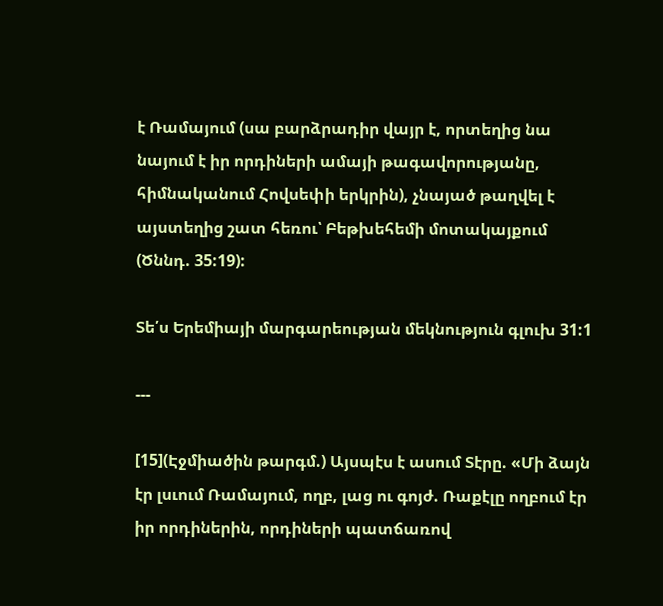է Ռամայում (սա բարձրադիր վայր է, որտեղից նա նայում է իր որդիների ամայի թագավորությանը, հիմնականում Հովսեփի երկրին), չնայած թաղվել է այստեղից շատ հեռու՝ Բեթխեհեմի մոտակայքում  (Ծննդ. 35:19):

Տե՛ս Երեմիայի մարգարեության մեկնություն գլուխ 31:1

---

[15](Էջմիածին թարգմ.) Այսպէս է ասում Տէրը. «Մի ձայն էր լսւում Ռամայում, ողբ, լաց ու գոյժ. Ռաքէլը ողբում էր իր որդիներին, որդիների պատճառով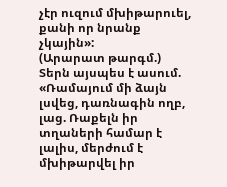չէր ուզում մխիթարուել, քանի որ նրանք չկային»:
(Արարատ թարգմ.) Տերն այսպես է ասում. «Ռամայում մի ձայն լսվեց, դառնագին ողբ, լաց. Ռաքելն իր տղաների համար է լալիս, մերժում է մխիթարվել իր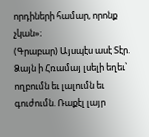որդիների համար, որոնք չկան»։
(Գրաբար) Այսպէս ասէ Տէր. Ձայն ի Հռամայ լսելի եղեւ՝ ողբումն եւ լալումն եւ գուժումն. Ռաքէլ լայր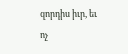զորդիս իւր, եւ ոչ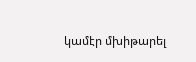կամէր մխիթարել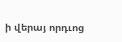ի վերայ որդւոց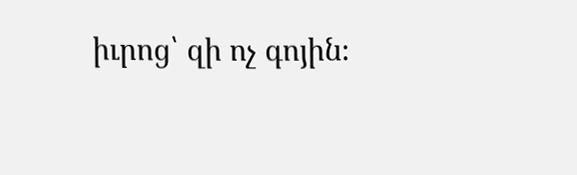իւրոց՝ զի ոչ գոյին։